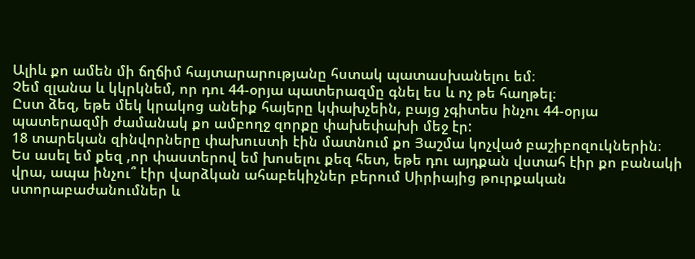Ալիև քո ամեն մի ճղճիմ հայտարարությանը հստակ պատասխանելու եմ։
Չեմ զլանա և կկրկնեմ, որ դու 44-օրյա պատերազմը գնել ես և ոչ թե հաղթել։
Ըստ ձեզ, եթե մեկ կրակոց անեիք հայերը կփախչեին, բայց չգիտես ինչու 44-օրյա պատերազմի ժամանակ քո ամբողջ զորքը փախեփախի մեջ էր:
18 տարեկան զինվորները փախուստի էին մատնում քո Յաշմա կոչված բաշիբոզուկներին։
Ես ասել եմ քեզ ,որ փաստերով եմ խոսելու քեզ հետ, եթե դու այդքան վստահ էիր քո բանակի վրա, ապա ինչու՞ էիր վարձկան ահաբեկիչներ բերում Սիրիայից թուրքական ստորաբաժանումներ և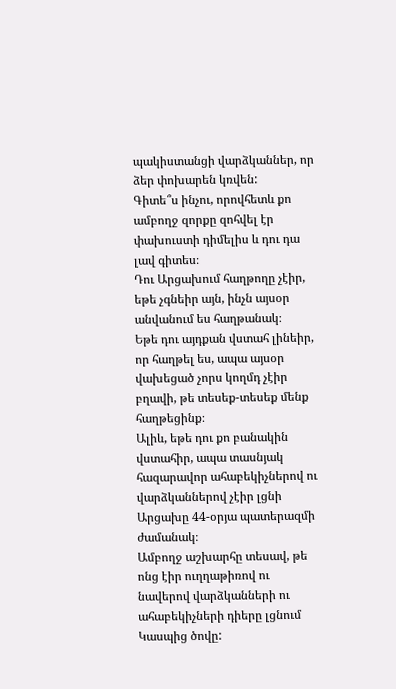պակիստանցի վարձկաններ, որ ձեր փոխարեն կռվեն:
Գիտե՞ս ինչու, որովհետև քո ամբողջ զորքը զոհվել էր փախուստի դիմելիս և դու դա լավ գիտես։
Դու Արցախում հաղթողը չէիր, եթե չգնեիր այն, ինչն այսօր անվանում ես հաղթանակ։
Եթե դու այդքան վստահ լինեիր, որ հաղթել ես, ապա այսօր վախեցած չորս կողմդ չէիր բղավի, թե տեսեք-տեսեք մենք հաղթեցինք։
Ալիև, եթե դու քո բանակին վստահիր, ապա տասնյակ հազարավոր ահաբեկիչներով ու վարձկաններով չէիր լցնի Արցախը 44-օրյա պատերազմի ժամանակ։
Ամբողջ աշխարհը տեսավ, թե ոնց էիր ուղղաթիռով ու նավերով վարձկանների ու ահաբեկիչների դիերը լցնում Կասպից ծովը: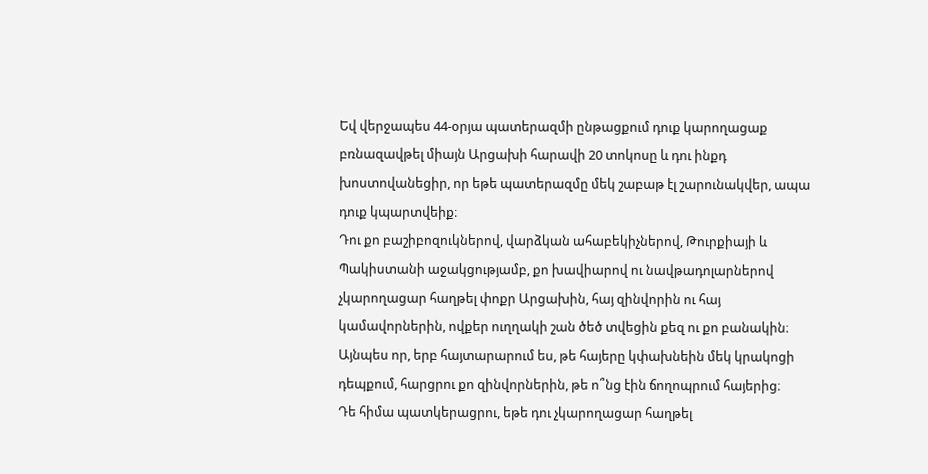Եվ վերջապես 44-օրյա պատերազմի ընթացքում դուք կարողացաք բռնազավթել միայն Արցախի հարավի 20 տոկոսը և դու ինքդ խոստովանեցիր, որ եթե պատերազմը մեկ շաբաթ էլ շարունակվեր, ապա դուք կպարտվեիք։
Դու քո բաշիբոզուկներով, վարձկան ահաբեկիչներով, Թուրքիայի և Պակիստանի աջակցությամբ, քո խավիարով ու նավթադոլարներով չկարողացար հաղթել փոքր Արցախին, հայ զինվորին ու հայ կամավորներին, ովքեր ուղղակի շան ծեծ տվեցին քեզ ու քո բանակին։
Այնպես որ, երբ հայտարարում ես, թե հայերը կփախնեին մեկ կրակոցի դեպքում, հարցրու քո զինվորներին, թե ո՞նց էին ճողոպրում հայերից։
Դե հիմա պատկերացրու, եթե դու չկարողացար հաղթել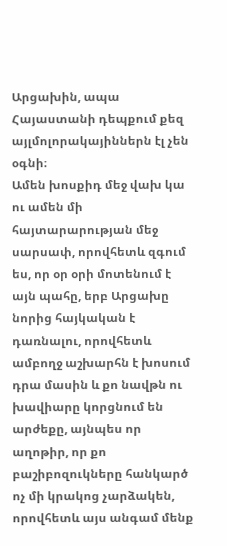Արցախին, ապա Հայաստանի դեպքում քեզ այլմոլորակայիններն էլ չեն օգնի։
Ամեն խոսքիդ մեջ վախ կա ու ամեն մի հայտարարության մեջ սարսափ, որովհետև զգում ես, որ օր օրի մոտենում է այն պահը, երբ Արցախը նորից հայկական է դառնալու, որովհետև ամբողջ աշխարհն է խոսում դրա մասին և քո նավթն ու խավիարը կորցնում են արժեքը, այնպես որ աղոթիր, որ քո բաշիբոզուկները հանկարծ ոչ մի կրակոց չարձակեն, որովհետև այս անգամ մենք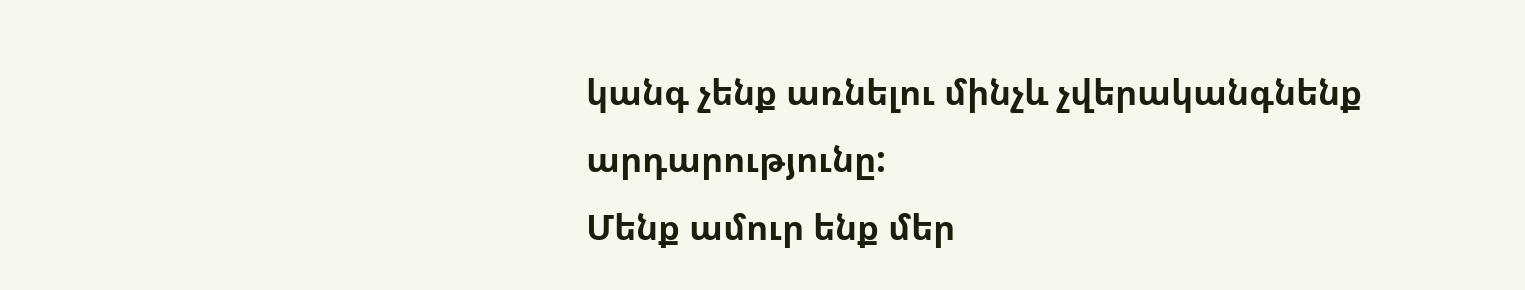կանգ չենք առնելու մինչև չվերականգնենք արդարությունը:
Մենք ամուր ենք մեր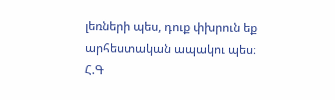լեռների պես, դուք փխրուն եք արհեստական ապակու պես։
Հ.Գ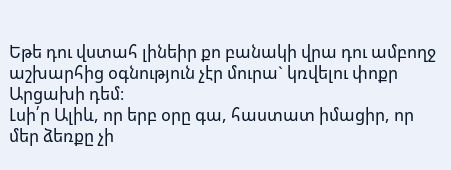Եթե դու վստահ լինեիր քո բանակի վրա դու ամբողջ աշխարհից օգնություն չէր մուրա` կռվելու փոքր Արցախի դեմ։
Լսի՛ր Ալիև, որ երբ օրը գա, հաստատ իմացիր, որ մեր ձեռքը չի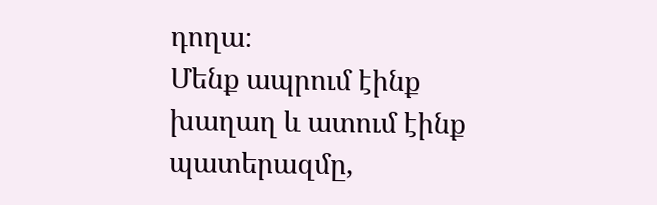դողա։
Մենք ապրում էինք խաղաղ և ատում էինք պատերազմը,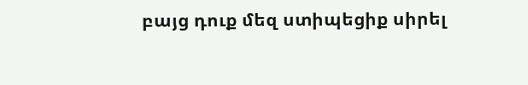բայց դուք մեզ ստիպեցիք սիրել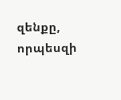զենքը, որպեսզի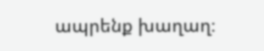ապրենք խաղաղ։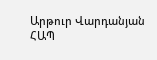Արթուր Վարդանյան
ՀԱՊ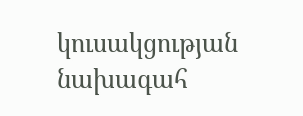կուսակցության նախագահ